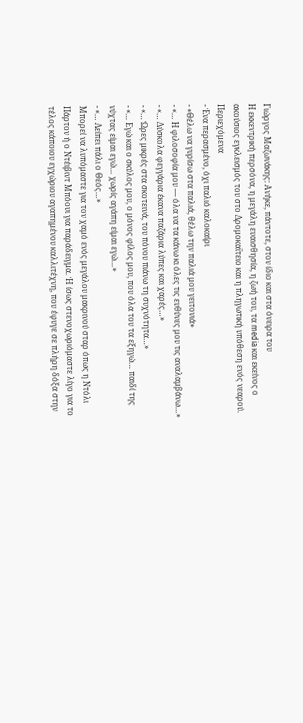Γιώργος Μαζωνάκης: Ανήκε, πάντοτε, στον ίδιο και στα όνειρα του
Η εκκεντρική περσόνα, η μεγάλη ευαισθησία, η ζωή του, τα media και εκείνος ο ακούσιος εγκλεισμός του στο Δρομοκαΐτειο και η πληγωτική υπόθεση ενός νεαρού.
Περιεχόμενα
- Ένα περασμένο, όχι παλιό καλοκαίρι
- «Θέλω να γυρίσω στα παλιά, θέλω την παλιά μου γειτονιά»
- «… Η φιλοσοφία μου — όλα να τα κάνω κι όλες τις ευθύνες μου τις αναλαμβάνω…»
- «… Δύσκολα φεγγάρια έκανα παζάρια λύπες και χαρές…»
- «… Ώρες μικρές στα σκοτεινά, του πόνου πιάνω τη συχνότητα…»
- «… Εγώ και ο σκύλος μου, ο μόνος φίλος μου, που όλα του τα εξηγώ… παιδί της νύχτας είμαι εγώ… χωρίς αγάπη είμαι εγώ…»
- «… Λείπει πάλι ο Θεός…»
Μπορεί να λυπόμαστε για τον χαμό ενός μεγάλου μακρινού σταρ όπως η Ντόλι Πάρτον ή ο Ντέιβιντ Μπόουι για παράδειγμα. Ή ίσως στενοχωριόμαστε λίγο για το τέλος κάποιου εγχώριου αγαπημένου καλλιτέχνη, που έφυγε σε πλήρη δόξα στην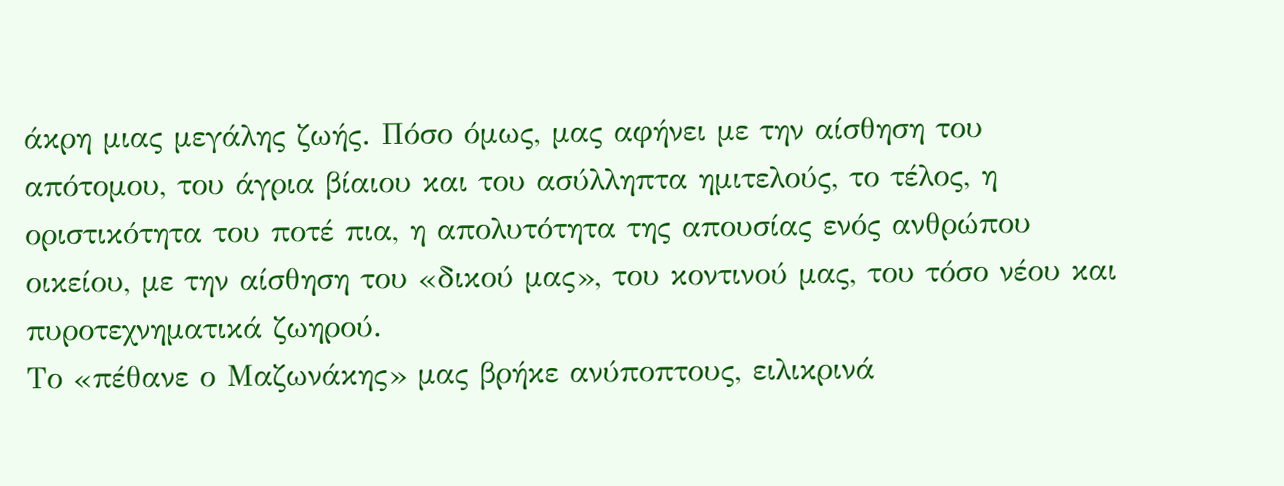άκρη μιας μεγάλης ζωής. Πόσο όμως, μας αφήνει με την αίσθηση του απότομου, του άγρια βίαιου και του ασύλληπτα ημιτελούς, το τέλος, η οριστικότητα του ποτέ πια, η απολυτότητα της απουσίας ενός ανθρώπου οικείου, με την αίσθηση του «δικού μας», του κοντινού μας, του τόσο νέου και πυροτεχνηματικά ζωηρού.
Το «πέθανε ο Μαζωνάκης» μας βρήκε ανύποπτους, ειλικρινά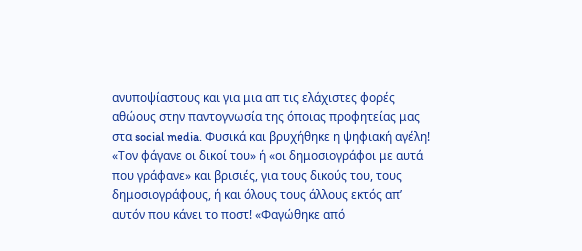ανυποψίαστους και για μια απ τις ελάχιστες φορές αθώους στην παντoγνωσία της όποιας προφητείας μας στα social media. Φυσικά και βρυχήθηκε η ψηφιακή αγέλη! «Τον φάγανε οι δικοί του» ή «οι δημοσιογράφοι με αυτά που γράφανε» και βρισιές, για τους δικούς του, τους δημοσιογράφους, ή και όλους τους άλλους εκτός απ’ αυτόν που κάνει το ποστ! «Φαγώθηκε από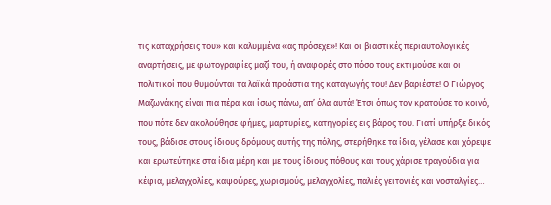τις καταχρήσεις του» και καλυμμένα «ας πρόσεχε»! Και οι βιαστικές περιαυτολογικές αναρτήσεις, με φωτογραφίες μαζί του, ή αναφορές στο πόσο τους εκτιμούσε και οι πολιτικοί που θυμούνται τα λαϊκά προάστια της καταγωγής του! Δεν βαριέστε! Ο Γιώργος Μαζωνάκης είναι πια πέρα και ίσως πάνω, απ’ όλα αυτά! Έτσι όπως τον κρατούσε το κοινό, που πότε δεν ακολούθησε φήμες, μαρτυρίες, κατηγορίες εις βάρος του. Γιατί υπήρξε δικός τους, βάδισε στους ίδιους δρόμους αυτής της πόλης, στερήθηκε τα ίδια, γέλασε και χόρεψε και ερωτεύτηκε στα ίδια μέρη και με τους ίδιους πόθους και τους χάρισε τραγούδια για κέφια, μελαγχολίες, καψούρες, χωρισμούς, μελαγχολίες, παλιές γειτονιές και νοσταλγίες…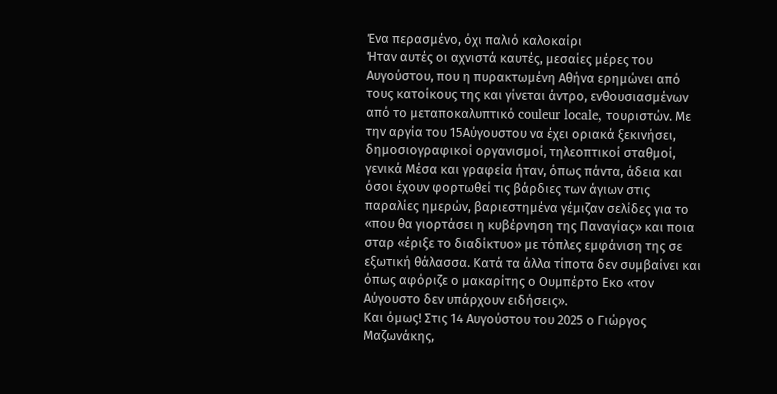Ένα περασμένο, όχι παλιό καλοκαίρι
Ήταν αυτές οι αχνιστά καυτές, μεσαίες μέρες του Αυγούστου, που η πυρακτωμένη Αθήνα ερημώνει από τους κατοίκους της και γίνεται άντρο, ενθουσιασμένων από το μεταποκαλυπτικό couleur locale, τουριστών. Με την αργία του 15Αύγουστου να έχει οριακά ξεκινήσει, δημοσιογραφικοί οργανισμοί, τηλεοπτικοί σταθμοί, γενικά Μέσα και γραφεία ήταν, όπως πάντα, άδεια και όσοι έχουν φορτωθεί τις βάρδιες των άγιων στις παραλίες ημερών, βαριεστημένα γέμιζαν σελίδες για το «που θα γιορτάσει η κυβέρνηση της Παναγίας» και ποια σταρ «έριξε το διαδίκτυο» με τόπλες εμφάνιση της σε εξωτική θάλασσα. Κατά τα άλλα τίποτα δεν συμβαίνει και όπως αφόριζε ο μακαρίτης ο Ουμπέρτο Εκο «τον Αύγουστο δεν υπάρχουν ειδήσεις».
Και όμως! Στις 14 Αυγούστου του 2025 ο Γιώργος Μαζωνάκης,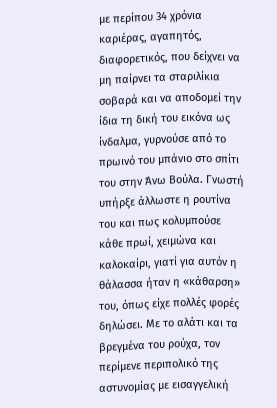με περίπου 34 χρόνια καριέρας, αγαπητός, διαφορετικός, που δείχνει να μη παίρνει τα σταριλίκια σοβαρά και να αποδομεί την ίδια τη δική του εικόνα ως ίνδαλμα, γυρνούσε από το πρωινό του μπάνιο στο σπίτι του στην Άνω Βούλα. Γνωστή υπήρξε άλλωστε η ρουτίνα του και πως κολυμπούσε κάθε πρωί, χειμώνα και καλοκαίρι, γιατί για αυτόν η θάλασσα ήταν η «κάθαρση» του, όπως είχε πολλές φορές δηλώσει. Με το αλάτι και τα βρεγμένα του ρούχα, τον περίμενε περιπολικό της αστυνομίας με εισαγγελική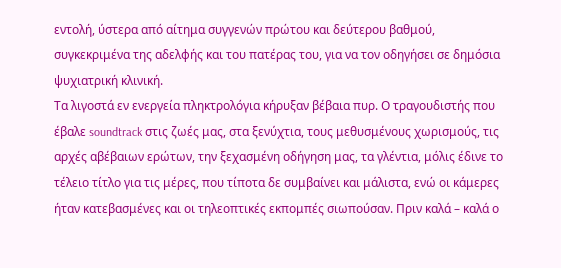εντολή, ύστερα από αίτημα συγγενών πρώτου και δεύτερου βαθμού, συγκεκριμένα της αδελφής και του πατέρας του, για να τον οδηγήσει σε δημόσια ψυχιατρική κλινική.
Τα λιγοστά εν ενεργεία πληκτρολόγια κήρυξαν βέβαια πυρ. Ο τραγουδιστής που έβαλε soundtrack στις ζωές μας, στα ξενύχτια, τους μεθυσμένους χωρισμούς, τις αρχές αβέβαιων ερώτων, την ξεχασμένη οδήγηση μας, τα γλέντια, μόλις έδινε το τέλειο τίτλο για τις μέρες, που τίποτα δε συμβαίνει και μάλιστα, ενώ οι κάμερες ήταν κατεβασμένες και οι τηλεοπτικές εκπομπές σιωπούσαν. Πριν καλά – καλά ο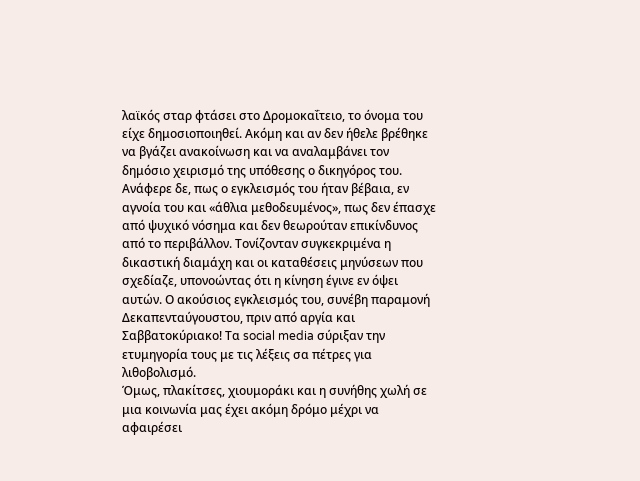λαϊκός σταρ φτάσει στο Δρομοκαΐτειο, το όνομα του είχε δημοσιοποιηθεί. Ακόμη και αν δεν ήθελε βρέθηκε να βγάζει ανακοίνωση και να αναλαμβάνει τον δημόσιο χειρισμό της υπόθεσης ο δικηγόρος του. Ανάφερε δε, πως ο εγκλεισμός του ήταν βέβαια, εν αγνοία του και «άθλια μεθοδευμένος», πως δεν έπασχε από ψυχικό νόσημα και δεν θεωρούταν επικίνδυνος από το περιβάλλον. Τονίζονταν συγκεκριμένα η δικαστική διαμάχη και οι καταθέσεις μηνύσεων που σχεδίαζε, υπονοώντας ότι η κίνηση έγινε εν όψει αυτών. Ο ακούσιος εγκλεισμός του, συνέβη παραμονή Δεκαπενταύγουστου, πριν από αργία και Σαββατοκύριακο! Τα social media σύριξαν την ετυμηγορία τους με τις λέξεις σα πέτρες για λιθοβολισμό.
Όμως, πλακίτσες, χιουμοράκι και η συνήθης χωλή σε μια κοινωνία μας έχει ακόμη δρόμο μέχρι να αφαιρέσει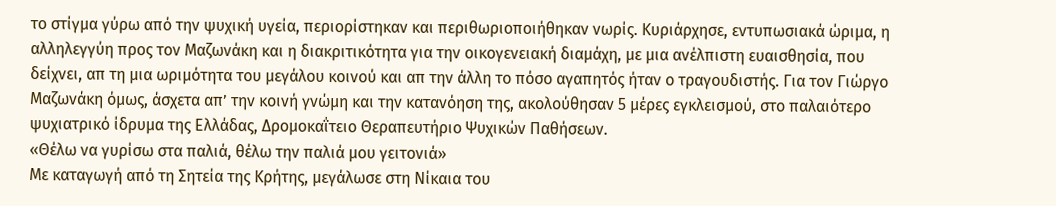το στίγμα γύρω από την ψυχική υγεία, περιορίστηκαν και περιθωριοποιήθηκαν νωρίς. Κυριάρχησε, εντυπωσιακά ώριμα, η αλληλεγγύη προς τον Μαζωνάκη και η διακριτικότητα για την οικογενειακή διαμάχη, με μια ανέλπιστη ευαισθησία, που δείχνει, απ τη μια ωριμότητα του μεγάλου κοινού και απ την άλλη το πόσο αγαπητός ήταν ο τραγουδιστής. Για τον Γιώργο Μαζωνάκη όμως, άσχετα απ’ την κοινή γνώμη και την κατανόηση της, ακολούθησαν 5 μέρες εγκλεισμού, στο παλαιότερο ψυχιατρικό ίδρυμα της Ελλάδας, Δρομοκαΐτειο Θεραπευτήριο Ψυχικών Παθήσεων.
«Θέλω να γυρίσω στα παλιά, θέλω την παλιά μου γειτονιά»
Με καταγωγή από τη Σητεία της Κρήτης, μεγάλωσε στη Νίκαια του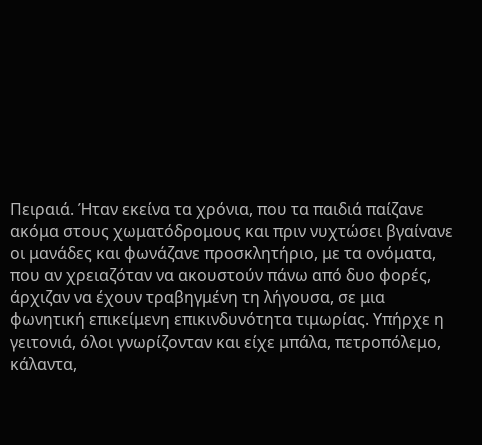Πειραιά. Ήταν εκείνα τα χρόνια, που τα παιδιά παίζανε ακόμα στους χωματόδρομους και πριν νυχτώσει βγαίνανε οι μανάδες και φωνάζανε προσκλητήριο, με τα ονόματα, που αν χρειαζόταν να ακουστούν πάνω από δυο φορές, άρχιζαν να έχουν τραβηγμένη τη λήγουσα, σε μια φωνητική επικείμενη επικινδυνότητα τιμωρίας. Υπήρχε η γειτονιά, όλοι γνωρίζονταν και είχε μπάλα, πετροπόλεμο, κάλαντα,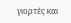γιορτές και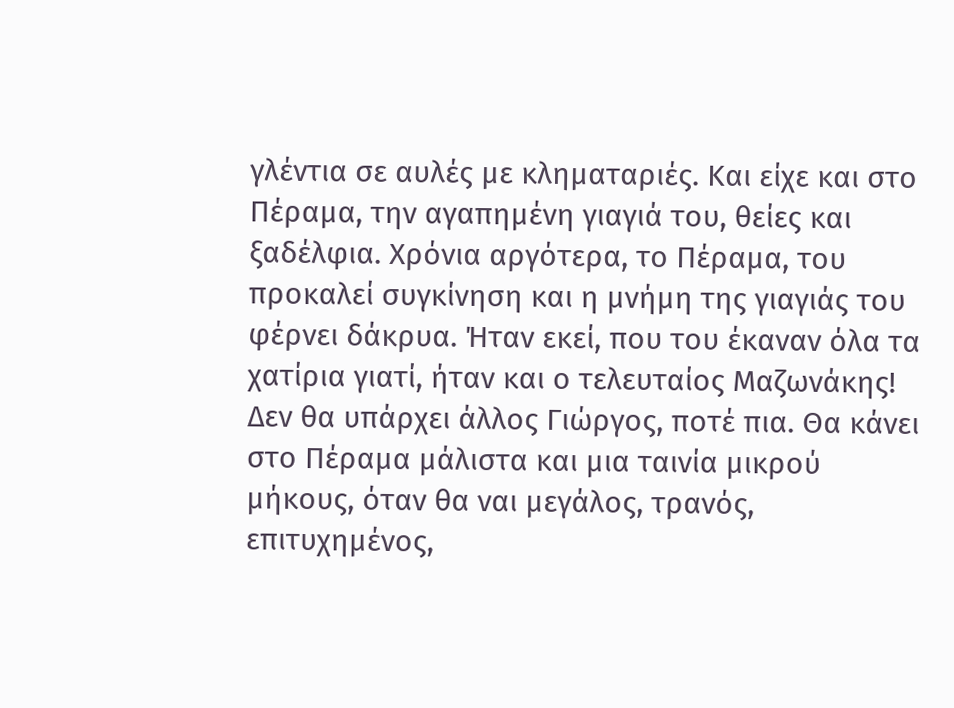γλέντια σε αυλές με κληματαριές. Και είχε και στο Πέραμα, την αγαπημένη γιαγιά του, θείες και ξαδέλφια. Χρόνια αργότερα, το Πέραμα, του προκαλεί συγκίνηση και η μνήμη της γιαγιάς του φέρνει δάκρυα. Ήταν εκεί, που του έκαναν όλα τα χατίρια γιατί, ήταν και ο τελευταίος Μαζωνάκης!
Δεν θα υπάρχει άλλος Γιώργος, ποτέ πια. Θα κάνει στο Πέραμα μάλιστα και μια ταινία μικρού μήκους, όταν θα ναι μεγάλος, τρανός, επιτυχημένος,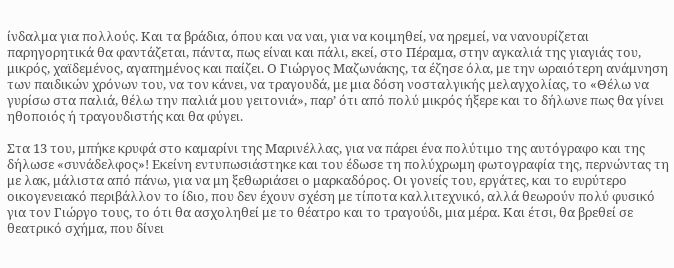ίνδαλμα για πολλούς. Και τα βράδια, όπου και να ναι, για να κοιμηθεί, να ηρεμεί, να νανουρίζεται παρηγορητικά θα φαντάζεται, πάντα, πως είναι και πάλι, εκεί, στο Πέραμα, στην αγκαλιά της γιαγιάς του, μικρός, χαϊδεμένος, αγαπημένος και παίζει. Ο Γιώργος Μαζωνάκης, τα έζησε όλα, με την ωραιότερη ανάμνηση των παιδικών χρόνων του, να τον κάνει, να τραγουδά, με μια δόση νοσταλγικής μελαγχολίας, το «Θέλω να γυρίσω στα παλιά, θέλω την παλιά μου γειτονιά», παρ’ ότι από πολύ μικρός ήξερε και το δήλωνε πως θα γίνει ηθοποιός ή τραγουδιστής και θα φύγει.

Στα 13 του, μπήκε κρυφά στο καμαρίνι της Μαρινέλλας, για να πάρει ένα πολύτιμο της αυτόγραφο και της δήλωσε «συνάδελφος»! Εκείνη εντυπωσιάστηκε και του έδωσε τη πολύχρωμη φωτογραφία της, περνώντας τη με λακ, μάλιστα από πάνω, για να μη ξεθωριάσει ο μαρκαδόρος. Οι γονείς του, εργάτες, και το ευρύτερο οικογενειακό περιβάλλον το ίδιο, που δεν έχουν σχέση με τίποτα καλλιτεχνικό, αλλά θεωρούν πολύ φυσικό για τον Γιώργο τους, το ότι θα ασχοληθεί με το θέατρο και το τραγούδι, μια μέρα. Και έτσι, θα βρεθεί σε θεατρικό σχήμα, που δίνει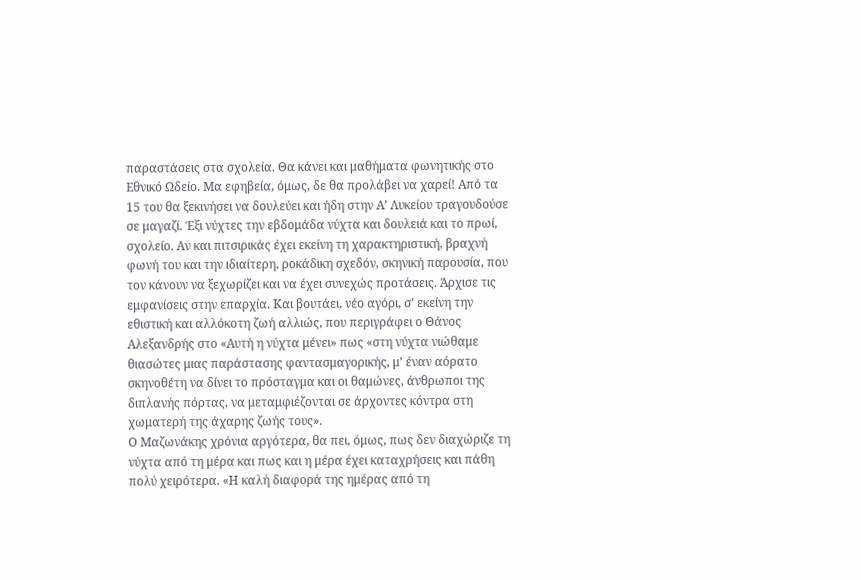παραστάσεις στα σχολεία. Θα κάνει και μαθήματα φωνητικής στο Εθνικό Ωδείο. Μα εφηβεία, όμως, δε θα προλάβει να χαρεί! Από τα 15 του θα ξεκινήσει να δουλεύει και ήδη στην Α’ Λυκείου τραγουδούσε σε μαγαζί. Έξι νύχτες την εβδομάδα νύχτα και δουλειά και το πρωί, σχολείο. Αν και πιτσιρικάς έχει εκείνη τη χαρακτηριστική, βραχνή φωνή του και την ιδιαίτερη, ροκάδικη σχεδόν, σκηνική παρουσία, που τον κάνουν να ξεχωρίζει και να έχει συνεχώς προτάσεις. Άρχισε τις εμφανίσεις στην επαρχία. Και βουτάει, νέο αγόρι, σ’ εκείνη την εθιστική και αλλόκοτη ζωή αλλιώς, που περιγράφει ο Θάνος Αλεξανδρής στο «Αυτή η νύχτα μένει» πως «στη νύχτα νιώθαμε θιασώτες μιας παράστασης φαντασμαγορικής, μ’ έναν αόρατο σκηνοθέτη να δίνει το πρόσταγμα και οι θαμώνες, άνθρωποι της διπλανής πόρτας, να μεταμφιέζονται σε άρχοντες κόντρα στη χωματερή της άχαρης ζωής τους».
Ο Μαζωνάκης χρόνια αργότερα, θα πει, όμως, πως δεν διαχώριζε τη νύχτα από τη μέρα και πως και η μέρα έχει καταχρήσεις και πάθη πολύ χειρότερα. «Η καλή διαφορά της ημέρας από τη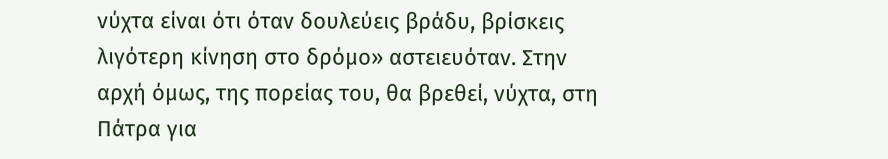νύχτα είναι ότι όταν δουλεύεις βράδυ, βρίσκεις λιγότερη κίνηση στο δρόμο» αστειευόταν. Στην αρχή όμως, της πορείας του, θα βρεθεί, νύχτα, στη Πάτρα για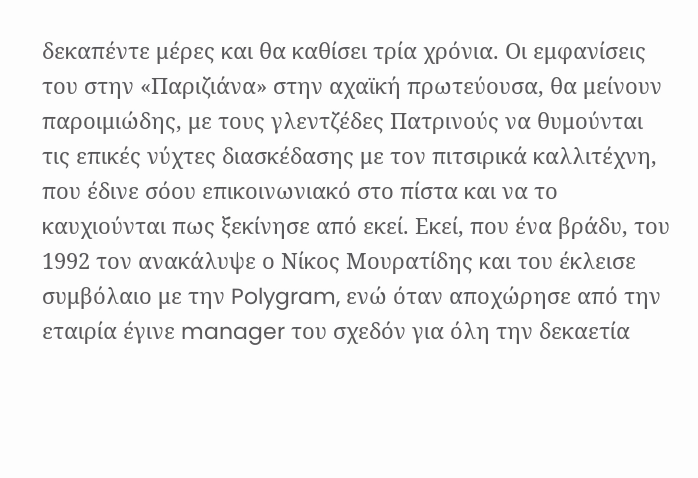δεκαπέντε μέρες και θα καθίσει τρία χρόνια. Οι εμφανίσεις του στην «Παριζιάνα» στην αχαϊκή πρωτεύουσα, θα μείνουν παροιμιώδης, με τους γλεντζέδες Πατρινούς να θυμούνται τις επικές νύχτες διασκέδασης με τον πιτσιρικά καλλιτέχνη, που έδινε σόου επικοινωνιακό στο πίστα και να το καυχιούνται πως ξεκίνησε από εκεί. Εκεί, που ένα βράδυ, του 1992 τον ανακάλυψε ο Νίκος Μουρατίδης και του έκλεισε συμβόλαιο με την Polygram, ενώ όταν αποχώρησε από την εταιρία έγινε manager του σχεδόν για όλη την δεκαετία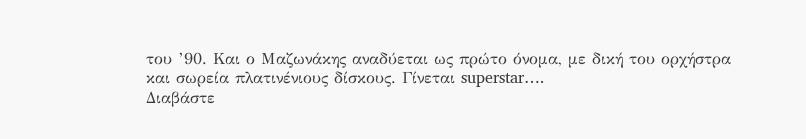του ’90. Και ο Μαζωνάκης αναδύεται ως πρώτο όνομα, με δική του ορχήστρα και σωρεία πλατινένιους δίσκους. Γίνεται superstar….
Διαβάστε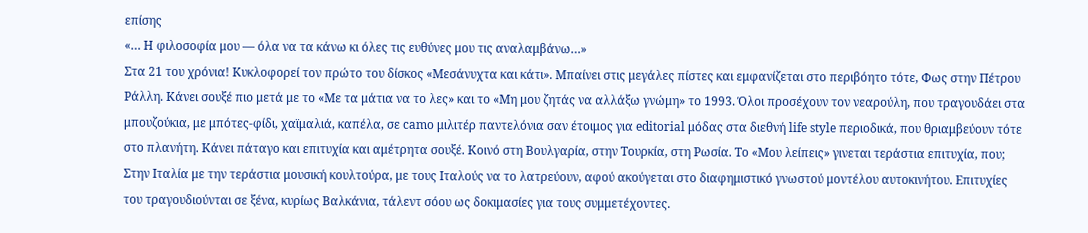επίσης
«… Η φιλοσοφία μου — όλα να τα κάνω κι όλες τις ευθύνες μου τις αναλαμβάνω…»
Στα 21 του χρόνια! Κυκλοφορεί τον πρώτο του δίσκος «Μεσάνυχτα και κάτι». Μπαίνει στις μεγάλες πίστες και εμφανίζεται στο περιβόητο τότε, Φως στην Πέτρου Ράλλη. Κάνει σουξέ πιο μετά με το «Με τα μάτια να το λες» και το «Μη μου ζητάς να αλλάξω γνώμη» το 1993. Όλοι προσέχουν τον νεαρούλη, που τραγουδάει στα μπουζούκια, με μπότες-φίδι, χαϊμαλιά, καπέλα, σε camo μιλιτέρ παντελόνια σαν έτοιμος για editorial μόδας στα διεθνή life style περιοδικά, που θριαμβεύουν τότε στο πλανήτη. Κάνει πάταγο και επιτυχία και αμέτρητα σουξέ. Κοινό στη Βουλγαρία, στην Τουρκία, στη Ρωσία. Το «Μου λείπεις» γινεται τεράστια επιτυχία, που; Στην Ιταλία με την τεράστια μουσική κουλτούρα, με τους Ιταλούς να το λατρεύουν, αφού ακούγεται στο διαφημιστικό γνωστού μοντέλου αυτοκινήτου. Επιτυχίες του τραγουδιούνται σε ξένα, κυρίως Βαλκάνια, τάλεντ σόου ως δοκιμασίες για τους συμμετέχοντες.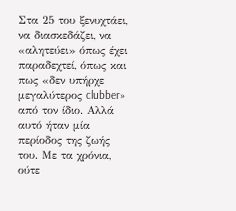Στα 25 του ξενυχτάει, να διασκεδάζει, να «αλητεύει» όπως έχει παραδεχτεί, όπως και πως «δεν υπήρχε μεγαλύτερος clubber» από τον ίδιο. Αλλά αυτό ήταν μία περίοδος της ζωής του. Με τα χρόνια, ούτε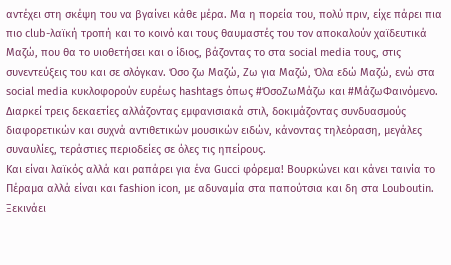αντέχει στη σκέψη του να βγαίνει κάθε μέρα. Μα η πορεία του, πολύ πριν, είχε πάρει πια πιο club-λαϊκή τροπή και το κοινό και τους θαυμαστές του τον αποκαλούν χαϊδευτικά Μαζώ, που θα το υιοθετήσει και ο ίδιος, βάζοντας το στα social media τους, στις συνεντεύξεις του και σε σλόγκαν. Όσο ζω Μαζώ, Ζω για Μαζώ, Όλα εδώ Μαζώ, ενώ στα social media κυκλοφορούν ευρέως hashtags όπως #ΌσοΖωΜάζω και #ΜάζωΦαινόμενο. Διαρκεί τρεις δεκαετίες αλλάζοντας εμφανισιακά στιλ, δοκιμάζοντας συνδυασμούς διαφορετικών και συχνά αντιθετικών μουσικών ειδών, κάνοντας τηλεόραση, μεγάλες συναυλίες, τεράστιες περιοδείες σε όλες τις ηπείρους.
Και είναι λαϊκός αλλά και ραπάρει για ένα Gucci φόρεμα! Βουρκώνει και κάνει ταινία το Πέραμα αλλά είναι και fashion icon, με αδυναμία στα παπούτσια και δη στα Louboutin. Ξεκινάει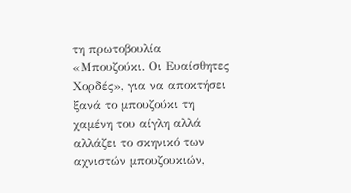τη πρωτοβουλία «Μπουζούκι. Οι Ευαίσθητες Χορδές», για να αποκτήσει ξανά το μπουζούκι τη χαμένη του αίγλη αλλά αλλάζει το σκηνικό των αχνιστών μπουζουκιών,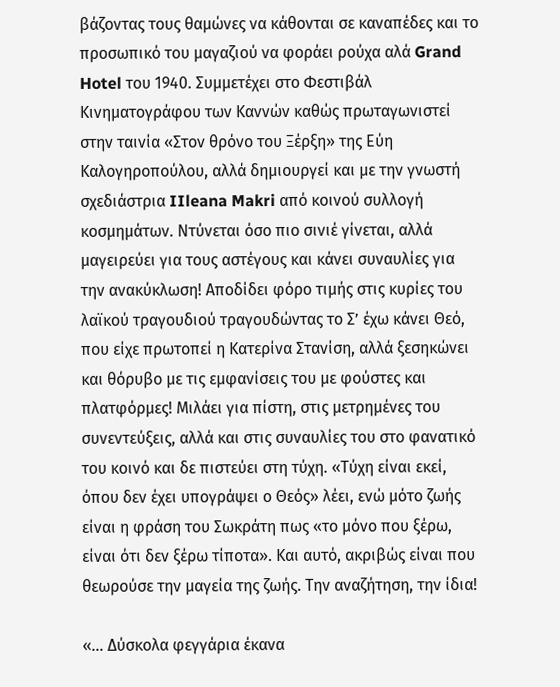βάζοντας τους θαμώνες να κάθονται σε καναπέδες και το προσωπικό του μαγαζιού να φοράει ρούχα αλά Grand Hotel του 1940. Συμμετέχει στο Φεστιβάλ Κινηματογράφου των Καννών καθώς πρωταγωνιστεί στην ταινία «Στον θρόνο του Ξέρξη» της Εύη Καλογηροπούλου, αλλά δημιουργεί και με την γνωστή σχεδιάστρια IIleana Makri από κοινού συλλογή κοσμημάτων. Ντύνεται όσο πιο σινιέ γίνεται, αλλά μαγειρεύει για τους αστέγους και κάνει συναυλίες για την ανακύκλωση! Αποδίδει φόρο τιμής στις κυρίες του λαϊκού τραγουδιού τραγουδώντας το Σ’ έχω κάνει Θεό, που είχε πρωτοπεί η Κατερίνα Στανίση, αλλά ξεσηκώνει και θόρυβο με τις εμφανίσεις του με φούστες και πλατφόρμες! Μιλάει για πίστη, στις μετρημένες του συνεντεύξεις, αλλά και στις συναυλίες του στο φανατικό του κοινό και δε πιστεύει στη τύχη. «Τύχη είναι εκεί, όπου δεν έχει υπογράψει ο Θεός» λέει, ενώ μότο ζωής είναι η φράση του Σωκράτη πως «το μόνο που ξέρω, είναι ότι δεν ξέρω τίποτα». Και αυτό, ακριβώς είναι που θεωρούσε την μαγεία της ζωής. Την αναζήτηση, την ίδια!

«… Δύσκολα φεγγάρια έκανα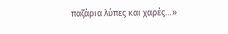παζάρια λύπες και χαρές…»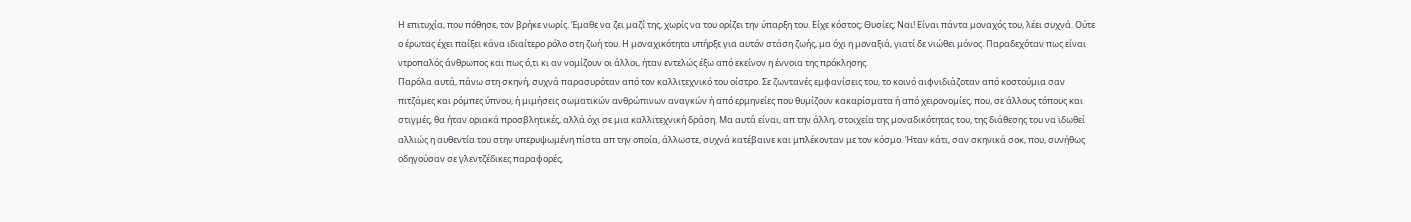Η επιτυχία, που πόθησε, τον βρήκε νωρίς. Έμαθε να ζει μαζί της, χωρίς να του ορίζει την ύπαρξη του. Είχε κόστος; Θυσίες; Ναι! Είναι πάντα μοναχός του, λέει συχνά. Ούτε ο έρωτας έχει παίξει κάνα ιδιαίτερο ρόλο στη ζωή του. Η μοναχικότητα υπήρξε για αυτόν στάση ζωής, μα όχι η μοναξιά, γιατί δε νιώθει μόνος. Παραδεχόταν πως είναι ντροπαλός άνθρωπος και πως ό,τι κι αν νομίζουν οι άλλοι, ήταν εντελώς έξω από εκείνον η έννοια της πρόκλησης.
Παρόλα αυτά, πάνω στη σκηνή, συχνά παρασυρόταν από τον καλλιτεχνικό του οίστρο. Σε ζωντανές εμφανίσεις του, το κοινό αιφνιδιάζοταν από κοστούμια σαν πιτζάμες και ρόμπες ύπνου, ή μιμήσεις σωματικών ανθρώπινων αναγκών ή από ερμηνείες που θυμίζουν κακαρίσματα ή από χειρονομίες, που, σε άλλους τόπους και στιγμές, θα ήταν οριακά προσβλητικές, αλλά όχι σε μια καλλιτεχνική δράση. Μα αυτά είναι, απ την άλλη, στοιχεία της μοναδικότητας του, της διάθεσης του να ιδωθεί αλλιώς η αυθεντία του στην υπερυψωμένη πίστα απ την οποία, άλλωστε, συχνά κατέβαινε και μπλέκονταν με τον κόσμο. Ήταν κάτι, σαν σκηνικά σοκ, που, συνήθως οδηγούσαν σε γλεντζέδικες παραφορές,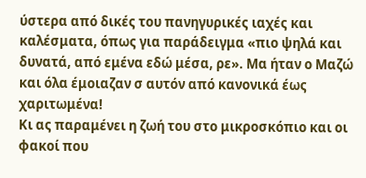ύστερα από δικές του πανηγυρικές ιαχές και καλέσματα, όπως για παράδειγμα «πιο ψηλά και δυνατά, από εμένα εδώ μέσα, ρε». Μα ήταν ο Μαζώ και όλα έμοιαζαν σ αυτόν από κανονικά έως χαριτωμένα!
Κι ας παραμένει η ζωή του στο μικροσκόπιο και οι φακοί που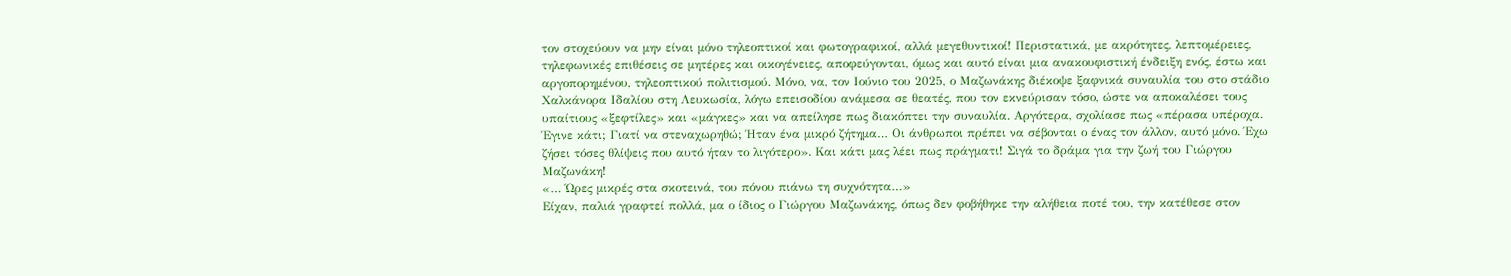τον στοχεύουν να μην είναι μόνο τηλεοπτικοί και φωτογραφικοί, αλλά μεγεθυντικοί! Περιστατικά, με ακρότητες, λεπτομέρειες, τηλεφωνικές επιθέσεις σε μητέρες και οικογένειες, αποφεύγονται, όμως και αυτό είναι μια ανακουφιστική ένδειξη ενός, έστω και αργοπορημένου, τηλεοπτικού πολιτισμού. Μόνο, να, τον Ιούνιο του 2025, ο Μαζωνάκης διέκοψε ξαφνικά συναυλία του στο στάδιο Χαλκάνορα Ιδαλίου στη Λευκωσία, λόγω επεισοδίου ανάμεσα σε θεατές, που τον εκνεύρισαν τόσο, ώστε να αποκαλέσει τους υπαίτιους «ξεφτίλες» και «μάγκες» και να απείλησε πως διακόπτει την συναυλία. Αργότερα, σχολίασε πως «πέρασα υπέροχα. Έγινε κάτι; Γιατί να στεναχωρηθώ; Ήταν ένα μικρό ζήτημα… Οι άνθρωποι πρέπει να σέβονται ο ένας τον άλλον, αυτό μόνο. Έχω ζήσει τόσες θλίψεις που αυτό ήταν το λιγότερο». Και κάτι μας λέει πως πράγματι! Σιγά το δράμα για την ζωή του Γιώργου Μαζωνάκη!
«… Ώρες μικρές στα σκοτεινά, του πόνου πιάνω τη συχνότητα…»
Είχαν, παλιά γραφτεί πολλά, μα ο ίδιος ο Γιώργου Μαζωνάκης, όπως δεν φοβήθηκε την αλήθεια ποτέ του, την κατέθεσε στον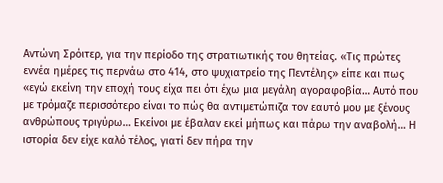Αντώνη Σρόιτερ, για την περίοδο της στρατιωτικής του θητείας. «Τις πρώτες εννέα ημέρες τις περνάω στο 414, στο ψυχιατρείο της Πεντέλης» είπε και πως «εγώ εκείνη την εποχή τους είχα πει ότι έχω μια μεγάλη αγοραφοβία… Αυτό που με τρόμαζε περισσότερο είναι το πώς θα αντιμετώπιζα τον εαυτό μου με ξένους ανθρώπους τριγύρω… Εκείνοι με έβαλαν εκεί μήπως και πάρω την αναβολή… Η ιστορία δεν είχε καλό τέλος, γιατί δεν πήρα την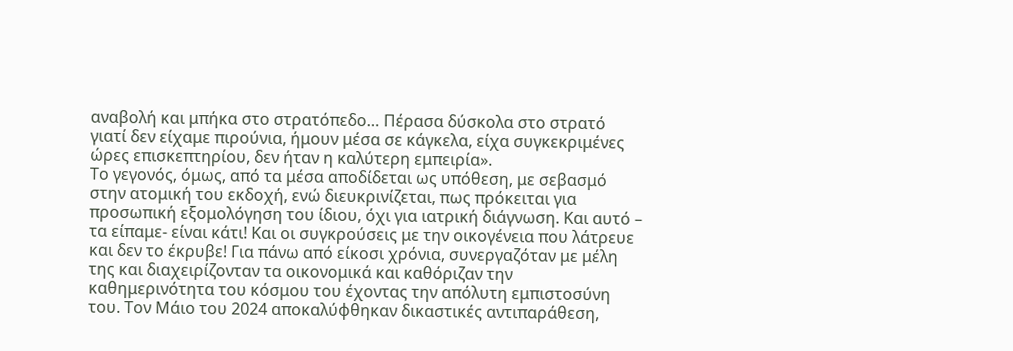αναβολή και μπήκα στο στρατόπεδο… Πέρασα δύσκολα στο στρατό γιατί δεν είχαμε πιρούνια, ήμουν μέσα σε κάγκελα, είχα συγκεκριμένες ώρες επισκεπτηρίου, δεν ήταν η καλύτερη εμπειρία».
Το γεγονός, όμως, από τα μέσα αποδίδεται ως υπόθεση, με σεβασμό στην ατομική του εκδοχή, ενώ διευκρινίζεται, πως πρόκειται για προσωπική εξομολόγηση του ίδιου, όχι για ιατρική διάγνωση. Και αυτό – τα είπαμε- είναι κάτι! Και οι συγκρούσεις με την οικογένεια που λάτρευε και δεν το έκρυβε! Για πάνω από είκοσι χρόνια, συνεργαζόταν με μέλη της και διαχειρίζονταν τα οικονομικά και καθόριζαν την καθημερινότητα του κόσμου του έχοντας την απόλυτη εμπιστοσύνη του. Τον Μάιο του 2024 αποκαλύφθηκαν δικαστικές αντιπαράθεση,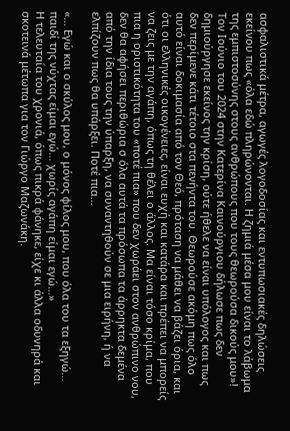ασφαλιστικά μέτρα, αγωγές λογοδοσίας και εντυπωσιακές δηλώσεις εκείνου πως «όλα εδώ πληρώνονται. Η ζημιά μέσα μου είναι το λάβωμα της εμπιστοσύνης στους ανθρώπους που τους θεωρούσα δικούς μου»!
Τον Ιούνιο του 2024 στην Κατερίνα Καινούργιου δήλωσε πως δεν δημιούργησε εκείνος την κρίση, ούτε ήθελε να είναι υπόλογος και πως δεν περίμενε κάτι τέτοιο στα πενήντα του. Θεωρούσε ακόμη πως όλο αυτό είναι δοκιμασία από τον Θεό, πρόταση να μάθει να βάζει όρια, και ότι οι ελληνικές οικογένειες, είναι ευχή και κατάρα και πρέπει να μπορείς να ζεις με την αγάπη, όπως τη θέλει ο άλλος. Μα είναι τόσο κρίμα, που πια η οριστικότητα του «ποτέ πια» που δεν χωράει στον ανθρώπινο νου, δεν θα αφήσει περιθώρια σ όλα αυτά τα πρόσωπα τα άρρηκτα δεμένα από την ίδια τους την ύπαρξη, να συναντηθούν σε μια ειρήνη, ή να ελπίζουν πως θα υπάρξει. Ποτέ πια…

«… Εγώ και ο σκύλος μου, ο μόνος φίλος μου, που όλα του τα εξηγώ… παιδί της νύχτας είμαι εγώ… χωρίς αγάπη είμαι εγώ…»
Η τελευταία του χρονιά, όπως πικρά φάνηκε, είχε κι άλλα οδυνηρά και σκοτεινά μέτωπα για τον Γιώργο Μαζωνάκη.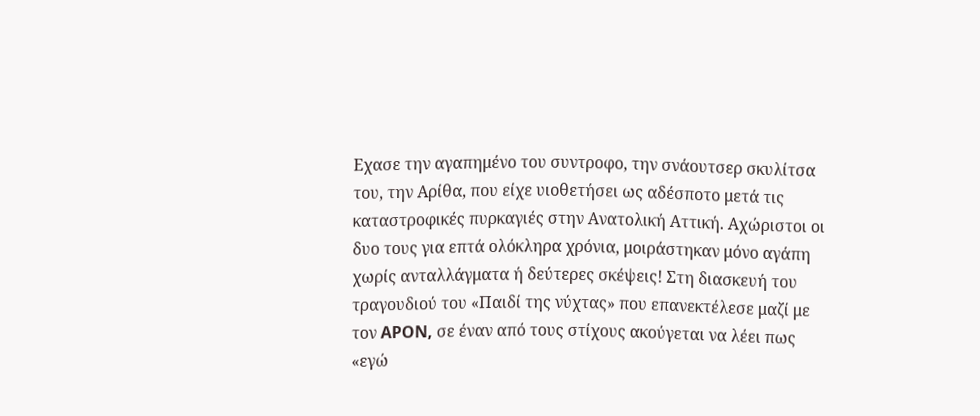Εχασε την αγαπημένο του συντροφο, την σνάουτσερ σκυλίτσα του, την Αρίθα, που είχε υιοθετήσει ως αδέσποτο μετά τις καταστροφικές πυρκαγιές στην Ανατολική Αττική. Αχώριστοι οι δυο τους για επτά ολόκληρα χρόνια, μοιράστηκαν μόνο αγάπη χωρίς ανταλλάγματα ή δεύτερες σκέψεις! Στη διασκευή του τραγουδιού του «Παιδί της νύχτας» που επανεκτέλεσε μαζί με τον APON, σε έναν από τους στίχους ακούγεται να λέει πως «εγώ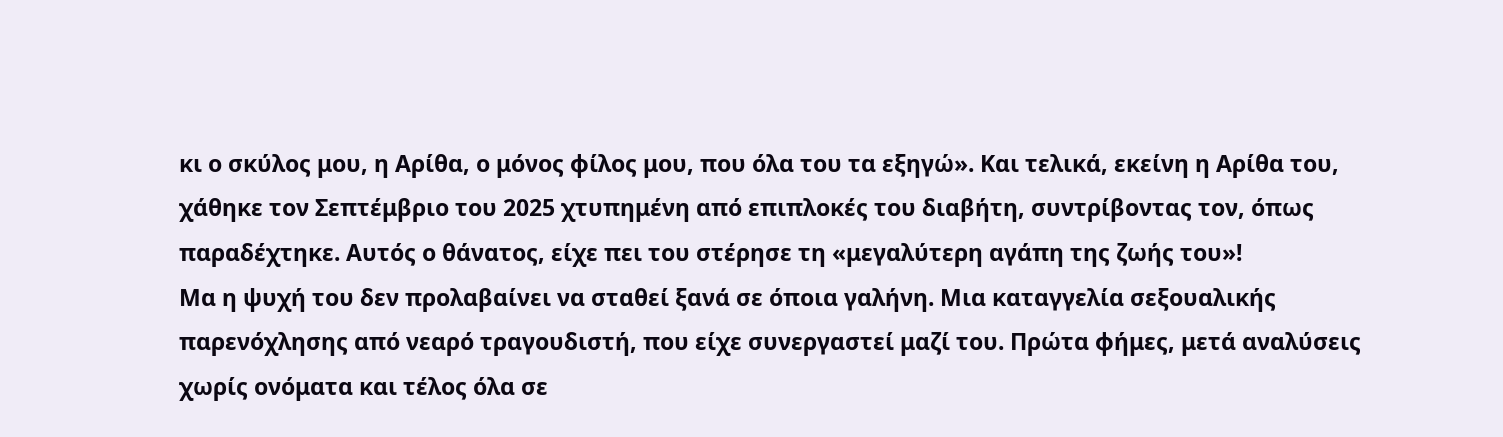κι ο σκύλος μου, η Αρίθα, ο μόνος φίλος μου, που όλα του τα εξηγώ». Και τελικά, εκείνη η Αρίθα του, χάθηκε τον Σεπτέμβριο του 2025 χτυπημένη από επιπλοκές του διαβήτη, συντρίβοντας τον, όπως παραδέχτηκε. Αυτός ο θάνατος, είχε πει του στέρησε τη «μεγαλύτερη αγάπη της ζωής του»!
Μα η ψυχή του δεν προλαβαίνει να σταθεί ξανά σε όποια γαλήνη. Μια καταγγελία σεξουαλικής παρενόχλησης από νεαρό τραγουδιστή, που είχε συνεργαστεί μαζί του. Πρώτα φήμες, μετά αναλύσεις χωρίς ονόματα και τέλος όλα σε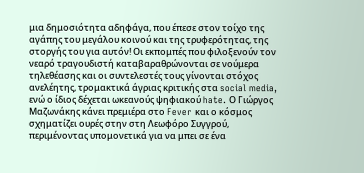μια δημοσιότητα αδηφάγα, που έπεσε στον τοίχο της αγάπης του μεγάλου κοινού και της τρυφερότητας, της στοργής του για αυτόν! Οι εκπομπές που φιλοξενούν τον νεαρό τραγουδιστή καταβαραθρώνονται σε νούμερα τηλεθέασης και οι συντελεστές τους γίνονται στόχος ανελέητης, τρομακτικά άγριας κριτικής στα social media, ενώ ο ίδιος δέχεται ωκεανούς ψηφιακού hate. Ο Γιώργος Μαζωνάκης κάνει πρεμιέρα στο Fever και ο κόσμος σχηματίζει ουρές στην στη Λεωφόρο Συγγρού, περιμένοντας υπομονετικά για να μπει σε ένα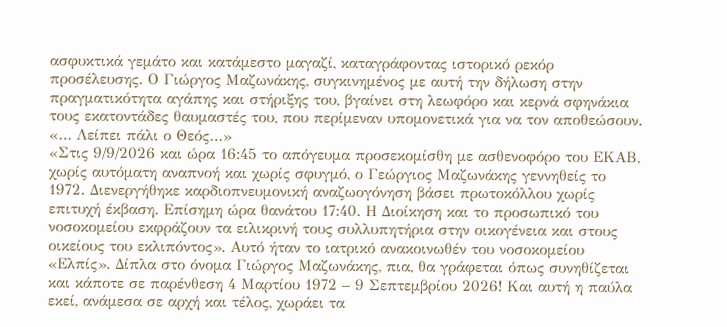ασφυκτικά γεμάτο και κατάμεστο μαγαζί, καταγράφοντας ιστορικό ρεκόρ προσέλευσης. Ο Γιώργος Μαζωνάκης, συγκινημένος με αυτή την δήλωση στην πραγματικότητα αγάπης και στήριξης του, βγαίνει στη λεωφόρο και κερνά σφηνάκια τους εκατοντάδες θαυμαστές του, που περίμεναν υπομονετικά για να τον αποθεώσουν.
«… Λείπει πάλι ο Θεός…»
«Στις 9/9/2026 και ώρα 16:45 το απόγευμα προσεκομίσθη με ασθενοφόρο του ΕΚΑΒ, χωρίς αυτόματη αναπνοή και χωρίς σφυγμό, ο Γεώργιος Μαζωνάκης γεννηθείς το 1972. Διενεργήθηκε καρδιοπνευμονική αναζωογόνηση βάσει πρωτοκόλλου χωρίς επιτυχή έκβαση. Επίσημη ώρα θανάτου 17:40. Η Διοίκηση και το προσωπικό του νοσοκομείου εκφράζουν τα ειλικρινή τους συλλυπητήρια στην οικογένεια και στους οικείους του εκλιπόντος». Αυτό ήταν το ιατρικό ανακοινωθέν του νοσοκομείου «Ελπίς». Δίπλα στο όνομα Γιώργος Μαζωνάκης, πια, θα γράφεται όπως συνηθίζεται και κάποτε σε παρένθεση 4 Μαρτίου 1972 – 9 Σεπτεμβρίου 2026! Και αυτή η παύλα εκεί, ανάμεσα σε αρχή και τέλος, χωράει τα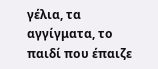γέλια, τα αγγίγματα, το παιδί που έπαιζε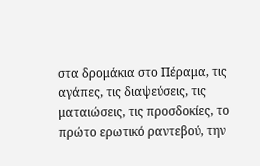στα δρομάκια στο Πέραμα, τις αγάπες, τις διαψεύσεις, τις ματαιώσεις, τις προσδοκίες, το πρώτο ερωτικό ραντεβού, την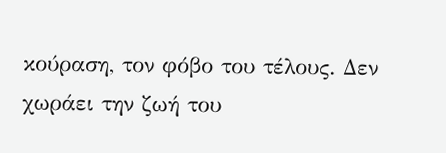κούραση, τον φόβο του τέλους. Δεν χωράει την ζωή του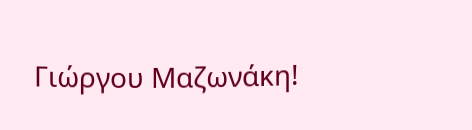Γιώργου Μαζωνάκη!